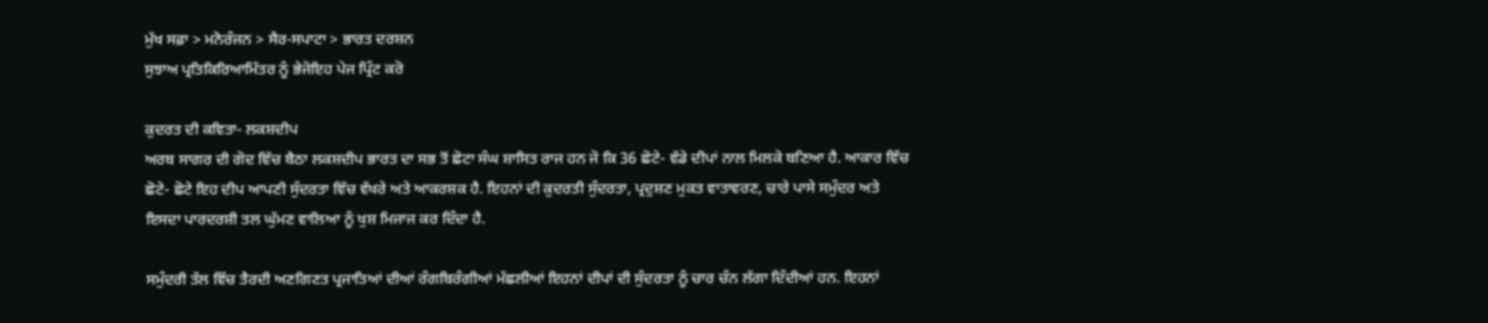ਮੁੱਖ ਸਫ਼ਾ > ਮਨੋਰੰਜਨ > ਸੈਰ-ਸਪਾਟਾ > ਭਾਰਤ ਦਰਸ਼ਨ
ਸੁਝਾਅ ਪ੍ਰਤਿਕਿਰਿਆਮਿੱਤਰ ਨੂੰ ਭੇਜੋਇਹ ਪੇਜ ਪ੍ਰਿੰਟ ਕਰੋ

ਕੁਦਰਤ ਦੀ ਕਵਿਤਾ- ਲਕਸ਼ਦੀਪ
ਅਰਬ ਸਾਗਰ ਦੀ ਗੋਦ ਵਿੱਚ ਬੈਠਾ ਲਕਸ਼ਦੀਪ ਭਾਰਤ ਦਾ ਸਭ ਤੋਂ ਛੋਟਾ ਸੰਘ ਸ਼ਾਸਿਤ ਰਾਜ ਹਨ ਜੋ ਕਿ 36 ਛੋਟੇ- ਵੱਡੇ ਦੀਪਾਂ ਨਾਲ ਮਿਲਕੇ ਬਣਿਆ ਹੈ. ਆਕਾਰ ਵਿੱਚ ਛੋਟੇ- ਛੋਟੇ ਇਹ ਦੀਪ ਆਪਣੀ ਸੁੰਦਰਤਾ ਵਿੱਚ ਵੱਖਰੇ ਅਤੇ ਆਕਰਸ਼ਕ ਹੈ. ਇਹਨਾਂ ਦੀ ਕੁਦਰਤੀ ਸੁੰਦਰਤਾ, ਪ੍ਰਦੁਸ਼ਣ ਮੁਕਤ ਵਾਤਾਵਰਣ, ਚਾਰੇ ਪਾਸੇ ਸਮੁੰਦਰ ਅਤੇ ਇਸਦਾ ਪਾਰਦਰਸ਼ੀ ਤਲ ਘੁੱਮਣ ਵਾਲਿਆ ਨੂੰ ਖੁਸ਼ ਮਿਜਾਜ ਕਰ ਦਿੰਦਾ ਹੈ.

ਸਮੁੰਦਰੀ ਤੱਲ ਵਿੱਚ ਤੈਰਦੀ ਅਣਗਿਣਤ ਪ੍ਰਜਾਤਿਆਂ ਦੀਆਂ ਰੰਗਬਿਰੰਗੀਆਂ ਮੱਛਲੀਆਂ ਇਹਨਾਂ ਦੀਪਾਂ ਦੀ ਸੁੰਦਰਤਾ ਨੂੰ ਚਾਰ ਚੰਨ ਲੱਗਾ ਦਿੰਦੀਆਂ ਹਨ. ਇਹਨਾਂ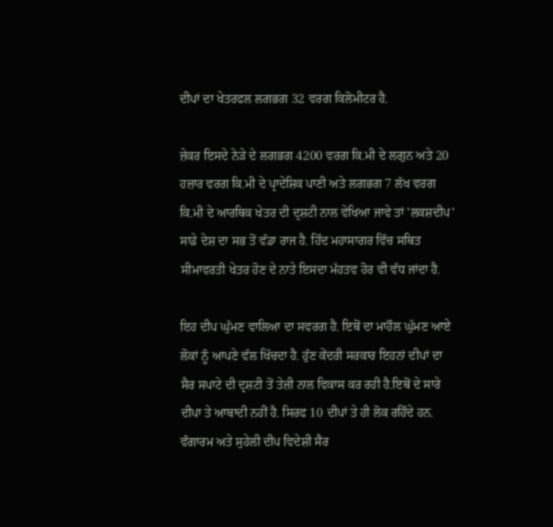ਦੀਪਾਂ ਦਾ ਖੇਤਰਫਲ ਲਗਭਗ 32 ਵਰਗ ਕਿਲੋਮੀਟਰ ਹੈ.

ਜ਼ੇਕਰ ਇਸਦੇ ਨੇੜੇ ਦੇ ਲਗਭਗ 4200 ਵਰਗ ਕਿ.ਮੀ ਦੇ ਲਗੁਨ ਅਤੇ 20 ਹਜ਼ਾਰ ਵਰਗ ਕਿ.ਮੀ ਦੇ ਪ੍ਰਾਦੇਸ਼ਿਕ ਪਾਣੀ ਅਤੇ ਲਗਭਗ 7 ਲੱਖ ਵਰਗ ਕਿ.ਮੀ ਦੇ ਆਰਥਿਕ ਖੇਤਰ ਦੀ ਦ੍ਰਸ਼ਟੀ ਨਾਲ ਵੇਖਿਆ ਜਾਵੇ ਤਾਂ 'ਲਕਸ਼ਦੀਪ' ਸਾਡੇ ਦੇਸ਼ ਦਾ ਸਭ ਤੋਂ ਵੱਡਾ ਰਾਜ ਹੈ. ਹਿੰਦ ਮਹਾਸਾਗਰ ਵਿੱਚ ਸਥਿਤ ਸੀਮਾਵਰਤੀ ਖੇਤਰ ਹੋਣ ਦੇ ਨਾਤੇ ਇਸਦਾ ਮੱਹਤਵ ਹੋਰ ਵੀ ਵੱਧ ਜਾਂਦਾ ਹੈ.

ਇਹ ਦੀਪ ਘੁੱਮਣ ਵਾਲਿਆ ਦਾ ਸਵਰਗ ਹੈ. ਇਥੋਂ ਦਾ ਮਾਹੌਲ ਘੁੱਮਣ ਆਏ ਲੋਕਾਂ ਨੂੰ ਆਪਣੇ ਵੱਲ ਖਿੱਚਦਾ ਹੈ. ਹੁੱਣ ਕੇਂਦਰੀ ਸਰਕਾਰ ਇਹਨਾਂ ਦੀਪਾਂ ਦਾ ਸੈਰ ਸਪਾਟੇ ਦੀ ਦ੍ਰਸ਼ਟੀ ਤੋਂ ਤੇਜ਼ੀ ਨਾਲ ਵਿਕਾਸ ਕਰ ਰਹੀ ਹੈ.ਇਥੋਂ ਦੇ ਸਾਰੇ ਦੀਪਾ ਤੇ ਆਬਾਦੀ ਨਹੀਂ ਹੈ. ਸਿਰਫ 10 ਦੀਪਾਂ ਤੇ ਹੀ ਲੋਕ ਰਹਿੰਦੇ ਹਨ. ਵੰਗਾਰਮ ਅਤੇ ਸੁਹੇਲੀ ਦੀਪ ਵਿਦੇਸ਼ੀ ਸੈਰ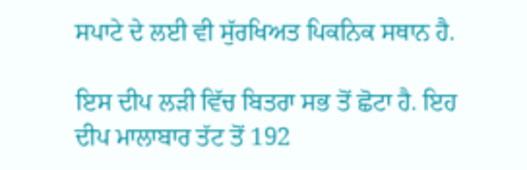ਸਪਾਟੇ ਦੇ ਲਈ ਵੀ ਸੁੱਰਖਿਅਤ ਪਿਕਨਿਕ ਸਥਾਨ ਹੈ.

ਇਸ ਦੀਪ ਲੜੀ ਵਿੱਚ ਬਿਤਰਾ ਸਭ ਤੋਂ ਛੋਟਾ ਹੈ. ਇਹ ਦੀਪ ਮਾਲਾਬਾਰ ਤੱਟ ਤੋਂ 192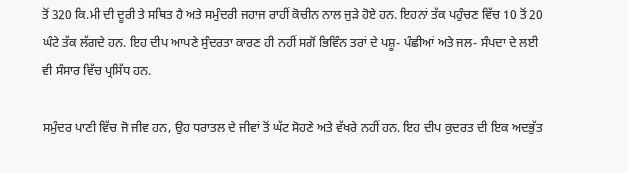ਤੋਂ 320 ਕਿ.ਮੀ ਦੀ ਦੂਰੀ ਤੇ ਸਥਿਤ ਹੈ ਅਤੇ ਸਮੁੰਦਰੀ ਜਹਾਜ ਰਾਹੀਂ ਕੋਚੀਨ ਨਾਲ ਜੁੜੇ ਹੋਏ ਹਨ. ਇਹਨਾਂ ਤੱਕ ਪਹੁੰਚਣ ਵਿੱਚ 10 ਤੋਂ 20 ਘੰਟੇ ਤੱਕ ਲੱਗਦੇ ਹਨ. ਇਹ ਦੀਪ ਆਪਣੇ ਸੁੰਦਰਤਾ ਕਾਰਣ ਹੀ ਨਹੀਂ ਸਗੋਂ ਭਿਵਿੰਨ ਤਰਾਂ ਦੇ ਪਸ਼ੂ- ਪੰਛੀਆਂ ਅਤੇ ਜਲ- ਸੰਪਦਾ ਦੇ ਲਈ ਵੀ ਸੰਸਾਰ ਵਿੱਚ ਪ੍ਰਸਿੱਧ ਹਨ.

ਸਮੁੰਦਰ ਪਾਣੀ ਵਿੱਚ ਜੋ ਜੀਵ ਹਨ, ਉਹ ਧਰਾਤਲ ਦੇ ਜੀਵਾਂ ਤੋਂ ਘੱਟ ਸੋਹਣੇ ਅਤੇ ਵੱਖਰੇ ਨਹੀਂ ਹਨ. ਇਹ ਦੀਪ ਕੁਦਰਤ ਦੀ ਇਕ ਅਦਭੁੱਤ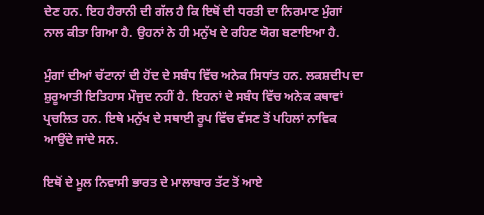ਦੇਣ ਹਨ. ਇਹ ਹੈਰਾਨੀ ਦੀ ਗੱਲ ਹੈ ਕਿ ਇਥੋਂ ਦੀ ਧਰਤੀ ਦਾ ਨਿਰਮਾਣ ਮੁੰਗਾਂ ਨਾਲ ਕੀਤਾ ਗਿਆ ਹੈ. ਉਹਨਾਂ ਨੇ ਹੀ ਮਨੁੱਖ ਦੇ ਰਹਿਣ ਯੋਗ ਬਣਾਇਆ ਹੈ.

ਮੁੰਗਾਂ ਦੀਆਂ ਚੱਟਾਨਾਂ ਦੀ ਹੋਂਦ ਦੇ ਸਬੰਧ ਵਿੱਚ ਅਨੇਕ ਸਿਧਾਂਤ ਹਨ. ਲਕਸ਼ਦੀਪ ਦਾ ਸ਼ੁਰੂਆਤੀ ਇਤਿਹਾਸ ਮੌਜੁਦ ਨਹੀਂ ਹੈ. ਇਹਨਾਂ ਦੇ ਸਬੰਧ ਵਿੱਚ ਅਨੇਕ ਕਥਾਵਾਂ ਪ੍ਰਚਲਿਤ ਹਨ. ਇਥੇ ਮਨੁੱਖ ਦੇ ਸਥਾਈ ਰੂਪ ਵਿੱਚ ਵੱਸਣ ਤੋਂ ਪਹਿਲਾਂ ਨਾਵਿਕ ਆਉਂਦੇ ਜਾਂਦੇ ਸਨ.

ਇਥੋਂ ਦੇ ਮੂਲ ਨਿਵਾਸੀ ਭਾਰਤ ਦੇ ਮਾਲਾਬਾਰ ਤੱਟ ਤੋਂ ਆਏ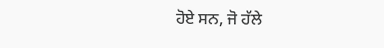ਹੋਏ ਸਨ, ਜੋ ਹੱਲੇ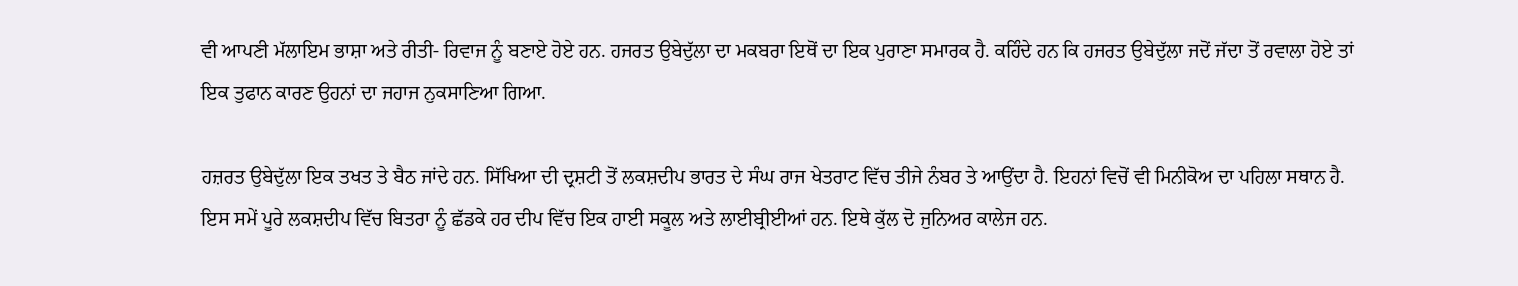ਵੀ ਆਪਣੀ ਮੱਲਾਇਮ ਭਾਸ਼ਾ ਅਤੇ ਰੀਤੀ- ਰਿਵਾਜ ਨੂੰ ਬਣਾਏ ਹੋਏ ਹਨ. ਹਜਰਤ ਉਬੇਦੁੱਲਾ ਦਾ ਮਕਬਰਾ ਇਥੋਂ ਦਾ ਇਕ ਪੁਰਾਣਾ ਸਮਾਰਕ ਹੈ. ਕਹਿੰਦੇ ਹਨ ਕਿ ਹਜਰਤ ਉਬੇਦੁੱਲਾ ਜਦੋਂ ਜੱਦਾ ਤੋਂ ਰਵਾਲਾ ਹੋਏ ਤਾਂ ਇਕ ਤੁਫਾਨ ਕਾਰਣ ਉਹਨਾਂ ਦਾ ਜਹਾਜ ਨੁਕਸਾਣਿਆ ਗਿਆ.

ਹਜ਼ਰਤ ਉਬੇਦੁੱਲਾ ਇਕ ਤਖਤ ਤੇ ਬੈਠ ਜਾਂਦੇ ਹਨ. ਸਿੱਖਿਆ ਦੀ ਦ੍ਰਸ਼ਟੀ ਤੋਂ ਲਕਸ਼ਦੀਪ ਭਾਰਤ ਦੇ ਸੰਘ ਰਾਜ ਖੇਤਰਾਟ ਵਿੱਚ ਤੀਜੇ ਨੰਬਰ ਤੇ ਆਉਂਦਾ ਹੈ. ਇਹਨਾਂ ਵਿਚੋਂ ਵੀ ਮਿਨੀਕੋਅ ਦਾ ਪਹਿਲਾ ਸਥਾਨ ਹੈ. ਇਸ ਸਮੇਂ ਪੂਰੇ ਲਕਸ਼ਦੀਪ ਵਿੱਚ ਬਿਤਰਾ ਨੂੰ ਛੱਡਕੇ ਹਰ ਦੀਪ ਵਿੱਚ ਇਕ ਹਾਈ ਸਕੂਲ ਅਤੇ ਲਾਈਬ੍ਰੀਈਆਂ ਹਨ. ਇਥੇ ਕੁੱਲ ਦੋ ਜੁਨਿਅਰ ਕਾਲੇਜ ਹਨ.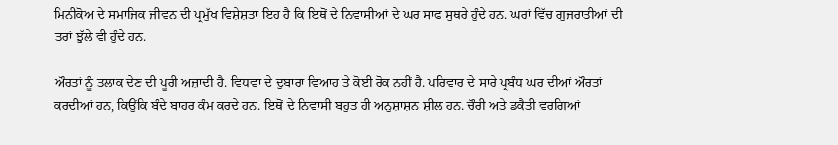ਮਿਨੀਕੋਅ ਦੇ ਸਮਾਜਿਕ ਜੀਵਨ ਦੀ ਪ੍ਰਮੁੱਖ ਵਿਸ਼ੇਸ਼ਤਾ ਇਹ ਹੈ ਕਿ ਇਥੋਂ ਦੇ ਨਿਵਾਸੀਆਂ ਦੇ ਘਰ ਸਾਫ ਸੁਥਰੇ ਹੁੰਦੇ ਹਨ. ਘਰਾਂ ਵਿੱਚ ਗੁਜਰਾਤੀਆਂ ਦੀ ਤਰਾਂ ਝੁੱਲੇ ਵੀ ਹੁੰਦੇ ਹਨ.

ਔਰਤਾਂ ਨੂੰ ਤਲਾਕ ਦੇਣ ਦੀ ਪੂਰੀ ਅਜ਼ਾਦੀ ਹੈ. ਵਿਧਵਾ ਦੇ ਦੁਬਾਰਾ ਵਿਆਹ ਤੇ ਕੋਈ ਰੋਕ ਨਹੀਂ ਹੈ. ਪਰਿਵਾਰ ਦੇ ਸਾਰੇ ਪ੍ਰਬੰਧ ਘਰ ਦੀਆਂ ਔਰਤਾਂ ਕਰਦੀਆਂ ਹਨ, ਕਿਉਂਕਿ ਬੰਦੇ ਬਾਹਰ ਕੰਮ ਕਰਦੇ ਹਨ. ਇਥੋਂ ਦੇ ਨਿਵਾਸੀ ਬਹੁਤ ਹੀ ਅਨੁਸ਼ਾਸ਼ਨ ਸ਼ੀਲ ਹਨ. ਚੌਰੀ ਅਤੇ ਡਕੈਤੀ ਵਰਗਿਆਂ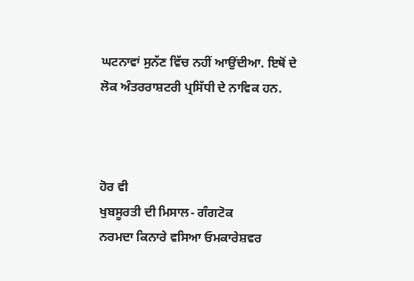ਘਟਨਾਵਾਂ ਸੁਨੱਣ ਵਿੱਚ ਨਹੀਂ ਆਉਂਦੀਆ. ਇਥੋਂ ਦੇ ਲੋਕ ਅੰਤਰਰਾਸ਼ਟਰੀ ਪ੍ਰਸਿੱਧੀ ਦੇ ਨਾਵਿਕ ਹਨ.



ਹੋਰ ਵੀ
ਖੁਬਸੂਰਤੀ ਦੀ ਮਿਸਾਲ- ਗੰਗਟੋਕ
ਨਰਮਦਾ ਕਿਨਾਰੇ ਵਸਿਆ ਓਮਕਾਰੇਸ਼ਵਰ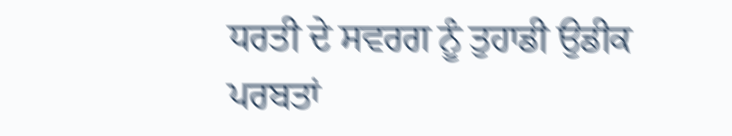ਧਰਤੀ ਦੇ ਸਵਰਗ ਨੂੰ ਤੁਹਾਡੀ ਉਡੀਕ
ਪਰਬਤਾਂ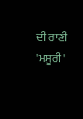ਦੀ ਰਾਣੀ 'ਮਸੂਰੀ'